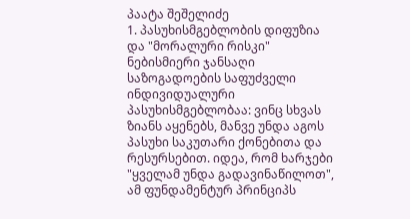პაატა შეშელიძე
1. პასუხისმგებლობის დიფუზია და "მორალური რისკი"
ნებისმიერი ჯანსაღი საზოგადოების საფუძველი ინდივიდუალური პასუხისმგებლობაა: ვინც სხვას ზიანს აყენებს, მანვე უნდა აგოს პასუხი საკუთარი ქონებითა და რესურსებით. იდეა, რომ ხარჯები "ყველამ უნდა გადავინაწილოთ", ამ ფუნდამენტურ პრინციპს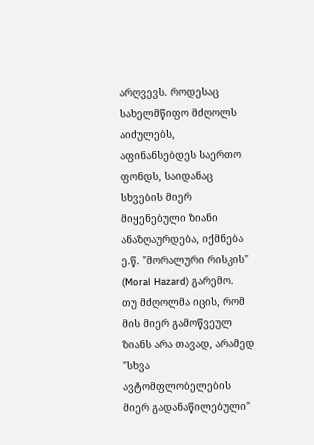არღვევს. როდესაც სახელმწიფო მძღოლს აიძულებს, აფინანსებდეს საერთო ფონდს, საიდანაც სხვების მიერ მიყენებული ზიანი ანაზღაურდება, იქმნება ე.წ. "მორალური რისკის" (Moral Hazard) გარემო.
თუ მძღოლმა იცის, რომ მის მიერ გამოწვეულ ზიანს არა თავად, არამედ "სხვა ავტომფლობელების მიერ გადანაწილებული"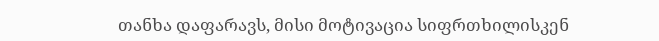თანხა დაფარავს, მისი მოტივაცია სიფრთხილისკენ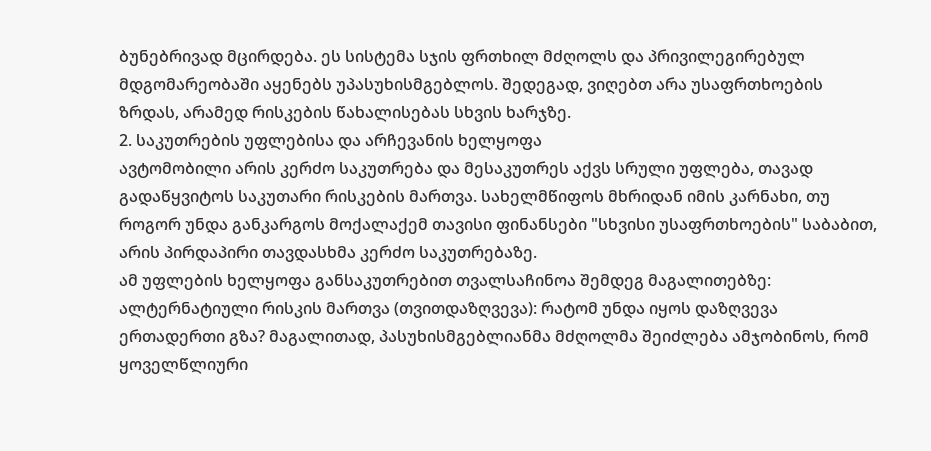ბუნებრივად მცირდება. ეს სისტემა სჯის ფრთხილ მძღოლს და პრივილეგირებულ მდგომარეობაში აყენებს უპასუხისმგებლოს. შედეგად, ვიღებთ არა უსაფრთხოების ზრდას, არამედ რისკების წახალისებას სხვის ხარჯზე.
2. საკუთრების უფლებისა და არჩევანის ხელყოფა
ავტომობილი არის კერძო საკუთრება და მესაკუთრეს აქვს სრული უფლება, თავად გადაწყვიტოს საკუთარი რისკების მართვა. სახელმწიფოს მხრიდან იმის კარნახი, თუ როგორ უნდა განკარგოს მოქალაქემ თავისი ფინანსები "სხვისი უსაფრთხოების" საბაბით, არის პირდაპირი თავდასხმა კერძო საკუთრებაზე.
ამ უფლების ხელყოფა განსაკუთრებით თვალსაჩინოა შემდეგ მაგალითებზე:
ალტერნატიული რისკის მართვა (თვითდაზღვევა): რატომ უნდა იყოს დაზღვევა ერთადერთი გზა? მაგალითად, პასუხისმგებლიანმა მძღოლმა შეიძლება ამჯობინოს, რომ ყოველწლიური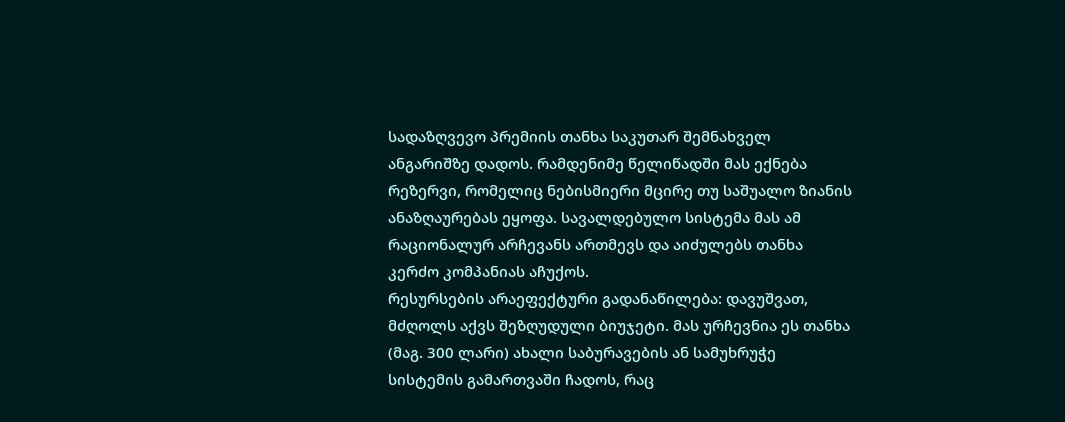სადაზღვევო პრემიის თანხა საკუთარ შემნახველ ანგარიშზე დადოს. რამდენიმე წელიწადში მას ექნება რეზერვი, რომელიც ნებისმიერი მცირე თუ საშუალო ზიანის ანაზღაურებას ეყოფა. სავალდებულო სისტემა მას ამ რაციონალურ არჩევანს ართმევს და აიძულებს თანხა კერძო კომპანიას აჩუქოს.
რესურსების არაეფექტური გადანაწილება: დავუშვათ, მძღოლს აქვს შეზღუდული ბიუჯეტი. მას ურჩევნია ეს თანხა (მაგ. 300 ლარი) ახალი საბურავების ან სამუხრუჭე სისტემის გამართვაში ჩადოს, რაც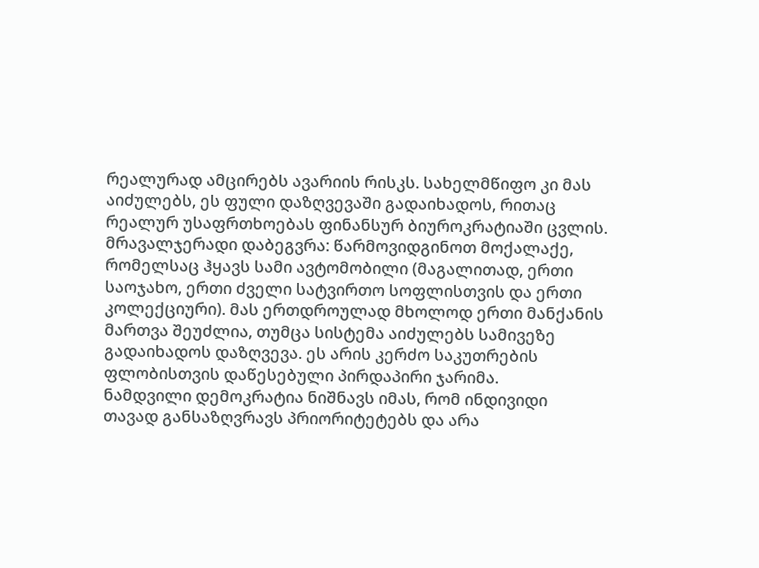რეალურად ამცირებს ავარიის რისკს. სახელმწიფო კი მას აიძულებს, ეს ფული დაზღვევაში გადაიხადოს, რითაც რეალურ უსაფრთხოებას ფინანსურ ბიუროკრატიაში ცვლის.
მრავალჯერადი დაბეგვრა: წარმოვიდგინოთ მოქალაქე, რომელსაც ჰყავს სამი ავტომობილი (მაგალითად, ერთი საოჯახო, ერთი ძველი სატვირთო სოფლისთვის და ერთი კოლექციური). მას ერთდროულად მხოლოდ ერთი მანქანის მართვა შეუძლია, თუმცა სისტემა აიძულებს სამივეზე გადაიხადოს დაზღვევა. ეს არის კერძო საკუთრების ფლობისთვის დაწესებული პირდაპირი ჯარიმა.
ნამდვილი დემოკრატია ნიშნავს იმას, რომ ინდივიდი თავად განსაზღვრავს პრიორიტეტებს და არა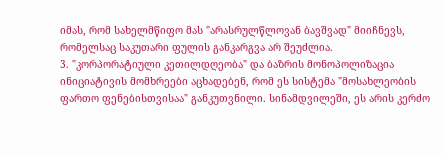იმას, რომ სახელმწიფო მას "არასრულწლოვან ბავშვად" მიიჩნევს, რომელსაც საკუთარი ფულის განკარგვა არ შეუძლია.
3. "კორპორატიული კეთილდღეობა" და ბაზრის მონოპოლიზაცია
ინიციატივის მომხრეები აცხადებენ, რომ ეს სისტემა "მოსახლეობის ფართო ფენებისთვისაა" განკუთვნილი. სინამდვილეში, ეს არის კერძო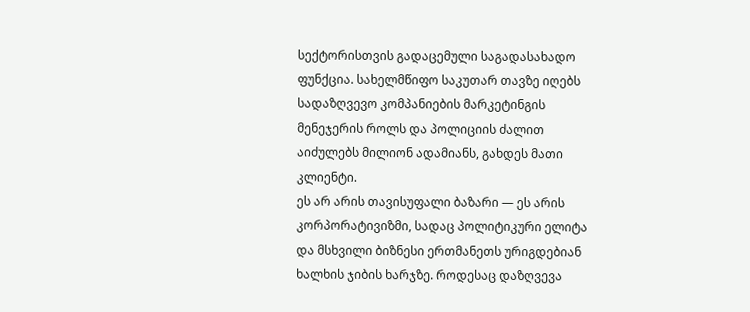სექტორისთვის გადაცემული საგადასახადო ფუნქცია. სახელმწიფო საკუთარ თავზე იღებს სადაზღვევო კომპანიების მარკეტინგის მენეჯერის როლს და პოლიციის ძალით აიძულებს მილიონ ადამიანს, გახდეს მათი კლიენტი.
ეს არ არის თავისუფალი ბაზარი — ეს არის კორპორატივიზმი, სადაც პოლიტიკური ელიტა და მსხვილი ბიზნესი ერთმანეთს ურიგდებიან ხალხის ჯიბის ხარჯზე. როდესაც დაზღვევა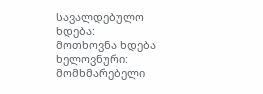სავალდებულო ხდება:
მოთხოვნა ხდება ხელოვნური: მომხმარებელი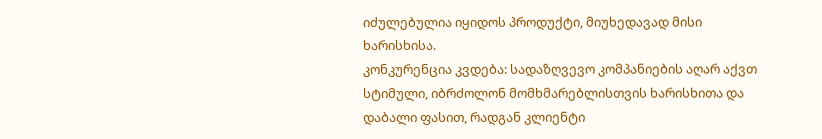იძულებულია იყიდოს პროდუქტი, მიუხედავად მისი ხარისხისა.
კონკურენცია კვდება: სადაზღვევო კომპანიების აღარ აქვთ სტიმული, იბრძოლონ მომხმარებლისთვის ხარისხითა და დაბალი ფასით, რადგან კლიენტი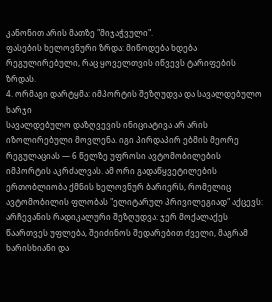კანონით არის მათზე "მიჯაჭვული".
ფასების ხელოვნური ზრდა: მიწოდება ხდება რეგულირებული, რაც ყოველთვის იწვევს ტარიფების ზრდას.
4. ორმაგი დარტყმა: იმპორტის შეზღუდვა და სავალდებულო ხარჯი
სავალდებულო დაზღვევის ინიციატივა არ არის იზოლირებული მოვლენა. იგი პირდაპირ ებმის მეორე რეგულაციას — 6 წელზე უფროსი ავტომობილების იმპორტის აკრძალვას. ამ ორი გადაწყვეტილების ერთობლიობა ქმნის ხელოვნურ ბარიერს, რომელიც ავტომობილის ფლობას "ელიტარულ პრივილეგიად" აქცევს:
არჩევანის რადიკალური შეზღუდვა: ჯერ მოქალაქეს წაართვეს უფლება, შეიძინოს შედარებით ძველი, მაგრამ ხარისხიანი და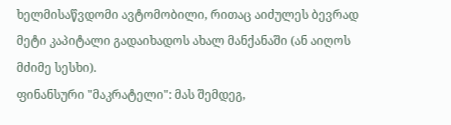ხელმისაწვდომი ავტომობილი, რითაც აიძულეს ბევრად მეტი კაპიტალი გადაიხადოს ახალ მანქანაში (ან აიღოს მძიმე სესხი).
ფინანსური "მაკრატელი": მას შემდეგ,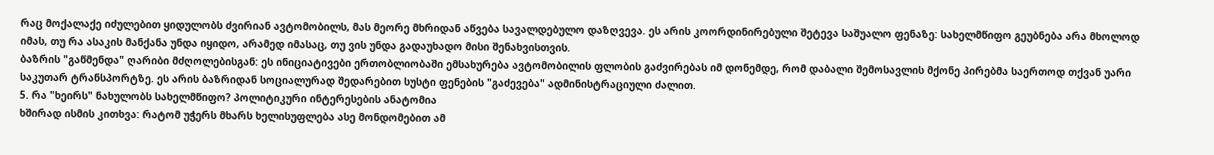რაც მოქალაქე იძულებით ყიდულობს ძვირიან ავტომობილს, მას მეორე მხრიდან აწვება სავალდებულო დაზღვევა. ეს არის კოორდინირებული შეტევა საშუალო ფენაზე: სახელმწიფო გეუბნება არა მხოლოდ იმას, თუ რა ასაკის მანქანა უნდა იყიდო, არამედ იმასაც, თუ ვის უნდა გადაუხადო მისი შენახვისთვის.
ბაზრის "გაწმენდა" ღარიბი მძღოლებისგან: ეს ინიციატივები ერთობლიობაში ემსახურება ავტომობილის ფლობის გაძვირებას იმ დონემდე, რომ დაბალი შემოსავლის მქონე პირებმა საერთოდ თქვან უარი საკუთარ ტრანსპორტზე. ეს არის ბაზრიდან სოციალურად შედარებით სუსტი ფენების "გაძევება" ადმინისტრაციული ძალით.
5. რა "ხეირს" ნახულობს სახელმწიფო? პოლიტიკური ინტერესების ანატომია
ხშირად ისმის კითხვა: რატომ უჭერს მხარს ხელისუფლება ასე მონდომებით ამ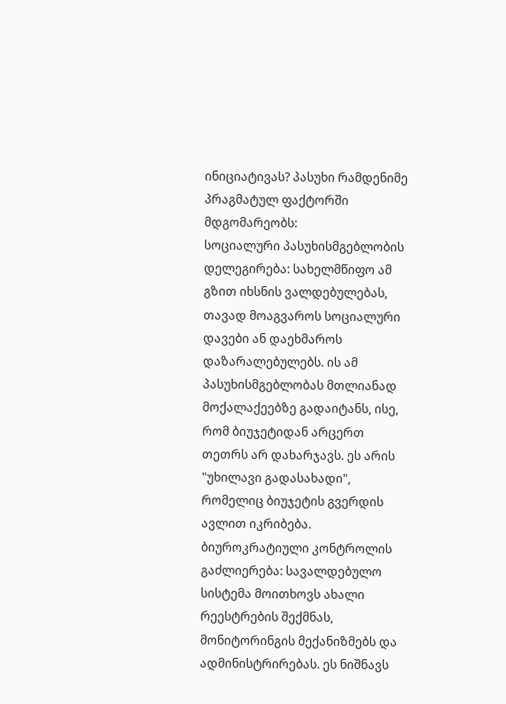ინიციატივას? პასუხი რამდენიმე პრაგმატულ ფაქტორში მდგომარეობს:
სოციალური პასუხისმგებლობის დელეგირება: სახელმწიფო ამ გზით იხსნის ვალდებულებას, თავად მოაგვაროს სოციალური დავები ან დაეხმაროს დაზარალებულებს. ის ამ პასუხისმგებლობას მთლიანად მოქალაქეებზე გადაიტანს, ისე, რომ ბიუჯეტიდან არცერთ თეთრს არ დახარჯავს. ეს არის "უხილავი გადასახადი", რომელიც ბიუჯეტის გვერდის ავლით იკრიბება.
ბიუროკრატიული კონტროლის გაძლიერება: სავალდებულო სისტემა მოითხოვს ახალი რეესტრების შექმნას, მონიტორინგის მექანიზმებს და ადმინისტრირებას. ეს ნიშნავს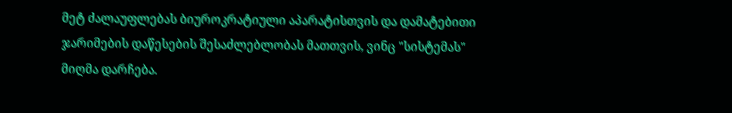მეტ ძალაუფლებას ბიუროკრატიული აპარატისთვის და დამატებითი ჯარიმების დაწესების შესაძლებლობას მათთვის, ვინც "სისტემას" მიღმა დარჩება.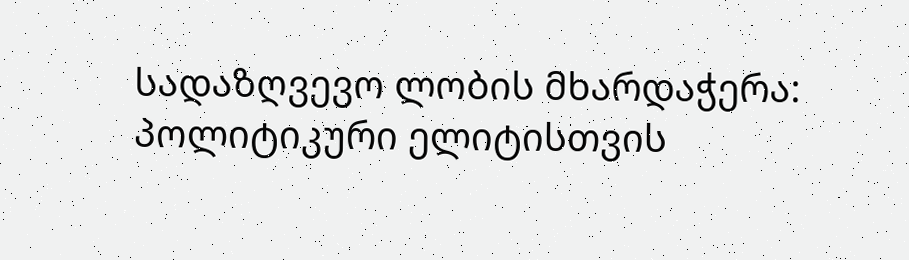სადაზღვევო ლობის მხარდაჭერა: პოლიტიკური ელიტისთვის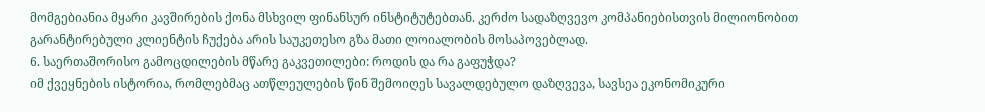მომგებიანია მყარი კავშირების ქონა მსხვილ ფინანსურ ინსტიტუტებთან. კერძო სადაზღვევო კომპანიებისთვის მილიონობით გარანტირებული კლიენტის ჩუქება არის საუკეთესო გზა მათი ლოიალობის მოსაპოვებლად.
6. საერთაშორისო გამოცდილების მწარე გაკვეთილები: როდის და რა გაფუჭდა?
იმ ქვეყნების ისტორია, რომლებმაც ათწლეულების წინ შემოიღეს სავალდებულო დაზღვევა, სავსეა ეკონომიკური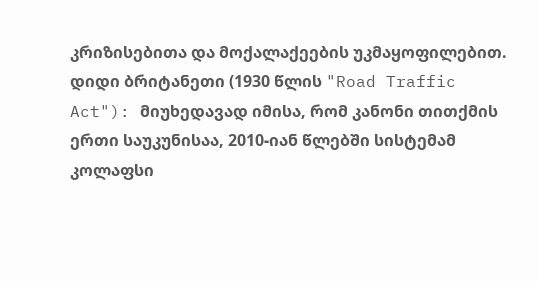კრიზისებითა და მოქალაქეების უკმაყოფილებით.
დიდი ბრიტანეთი (1930 წლის "Road Traffic Act"): მიუხედავად იმისა, რომ კანონი თითქმის ერთი საუკუნისაა, 2010-იან წლებში სისტემამ კოლაფსი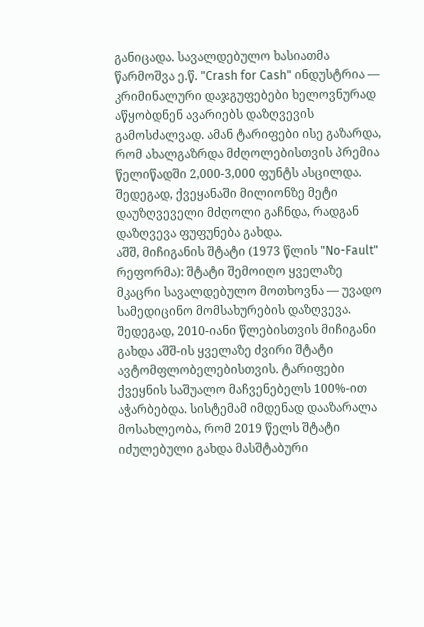განიცადა. სავალდებულო ხასიათმა წარმოშვა ე.წ. "Crash for Cash" ინდუსტრია — კრიმინალური დაჯგუფებები ხელოვნურად აწყობდნენ ავარიებს დაზღვევის გამოსძალვად. ამან ტარიფები ისე გაზარდა, რომ ახალგაზრდა მძღოლებისთვის პრემია წელიწადში 2,000-3,000 ფუნტს ასცილდა. შედეგად, ქვეყანაში მილიონზე მეტი დაუზღვეველი მძღოლი გაჩნდა, რადგან დაზღვევა ფუფუნება გახდა.
აშშ, მიჩიგანის შტატი (1973 წლის "No-Fault" რეფორმა): შტატი შემოიღო ყველაზე მკაცრი სავალდებულო მოთხოვნა — უვადო სამედიცინო მომსახურების დაზღვევა. შედეგად, 2010-იანი წლებისთვის მიჩიგანი გახდა აშშ-ის ყველაზე ძვირი შტატი ავტომფლობელებისთვის. ტარიფები ქვეყნის საშუალო მაჩვენებელს 100%-ით აჭარბებდა. სისტემამ იმდენად დააზარალა მოსახლეობა, რომ 2019 წელს შტატი იძულებული გახდა მასშტაბური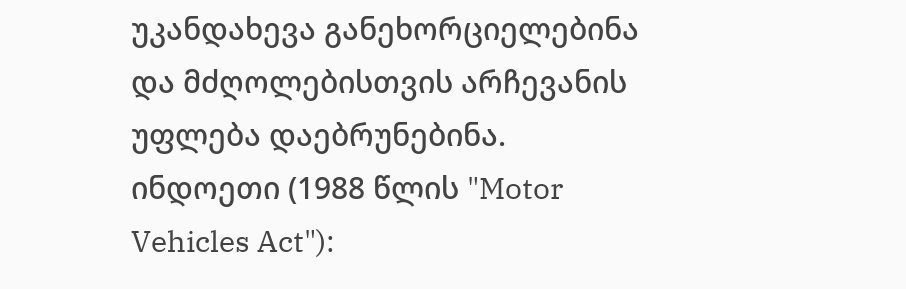უკანდახევა განეხორციელებინა და მძღოლებისთვის არჩევანის უფლება დაებრუნებინა.
ინდოეთი (1988 წლის "Motor Vehicles Act"):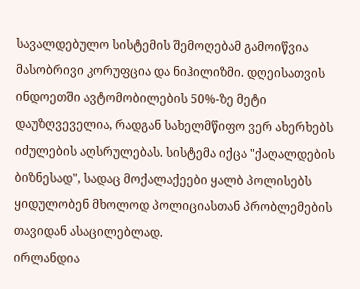სავალდებულო სისტემის შემოღებამ გამოიწვია მასობრივი კორუფცია და ნიჰილიზმი. დღეისათვის ინდოეთში ავტომობილების 50%-ზე მეტი დაუზღვეველია, რადგან სახელმწიფო ვერ ახერხებს იძულების აღსრულებას. სისტემა იქცა "ქაღალდების ბიზნესად", სადაც მოქალაქეები ყალბ პოლისებს ყიდულობენ მხოლოდ პოლიციასთან პრობლემების თავიდან ასაცილებლად.
ირლანდია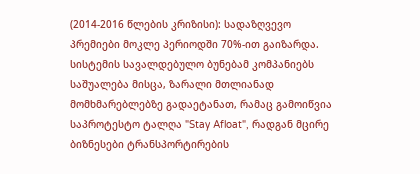(2014-2016 წლების კრიზისი): სადაზღვევო პრემიები მოკლე პერიოდში 70%-ით გაიზარდა. სისტემის სავალდებულო ბუნებამ კომპანიებს საშუალება მისცა, ზარალი მთლიანად მომხმარებლებზე გადაეტანათ, რამაც გამოიწვია საპროტესტო ტალღა "Stay Afloat", რადგან მცირე ბიზნესები ტრანსპორტირების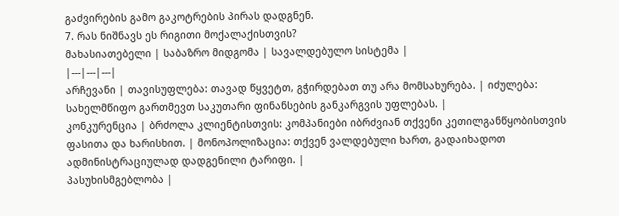გაძვირების გამო გაკოტრების პირას დადგნენ.
7. რას ნიშნავს ეს რიგითი მოქალაქისთვის?
მახასიათებელი | საბაზრო მიდგომა | სავალდებულო სისტემა |
|---|---|---|
არჩევანი | თავისუფლება: თავად წყვეტთ, გჭირდებათ თუ არა მომსახურება. | იძულება: სახელმწიფო გართმევთ საკუთარი ფინანსების განკარგვის უფლებას. |
კონკურენცია | ბრძოლა კლიენტისთვის: კომპანიები იბრძვიან თქვენი კეთილგანწყობისთვის ფასითა და ხარისხით. | მონოპოლიზაცია: თქვენ ვალდებული ხართ, გადაიხადოთ ადმინისტრაციულად დადგენილი ტარიფი. |
პასუხისმგებლობა |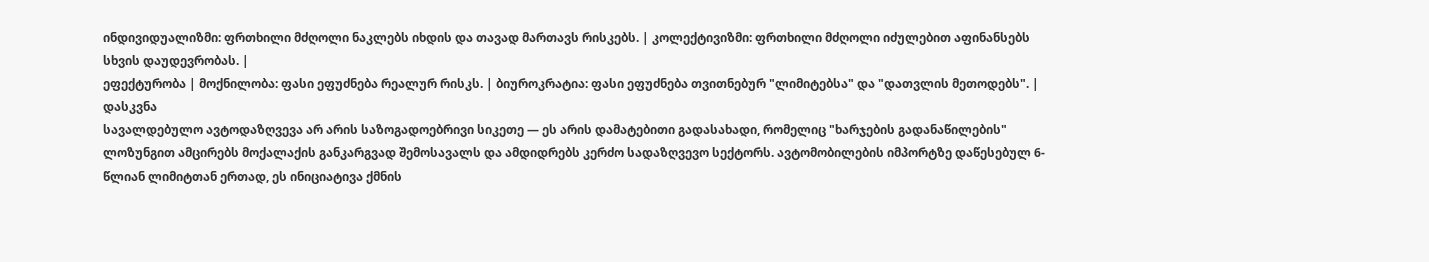ინდივიდუალიზმი: ფრთხილი მძღოლი ნაკლებს იხდის და თავად მართავს რისკებს. | კოლექტივიზმი: ფრთხილი მძღოლი იძულებით აფინანსებს სხვის დაუდევრობას. |
ეფექტურობა | მოქნილობა: ფასი ეფუძნება რეალურ რისკს. | ბიუროკრატია: ფასი ეფუძნება თვითნებურ "ლიმიტებსა" და "დათვლის მეთოდებს". |
დასკვნა
სავალდებულო ავტოდაზღვევა არ არის საზოგადოებრივი სიკეთე — ეს არის დამატებითი გადასახადი, რომელიც "ხარჯების გადანაწილების" ლოზუნგით ამცირებს მოქალაქის განკარგვად შემოსავალს და ამდიდრებს კერძო სადაზღვევო სექტორს. ავტომობილების იმპორტზე დაწესებულ 6-წლიან ლიმიტთან ერთად, ეს ინიციატივა ქმნის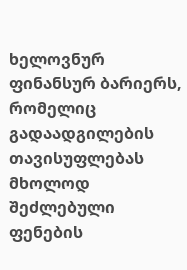ხელოვნურ ფინანსურ ბარიერს, რომელიც გადაადგილების თავისუფლებას მხოლოდ შეძლებული ფენების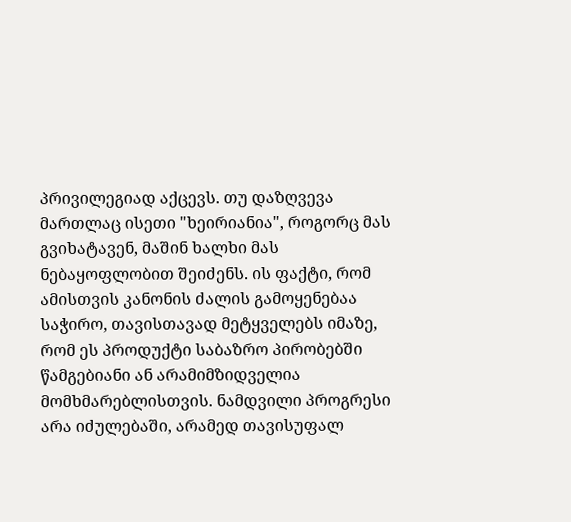პრივილეგიად აქცევს. თუ დაზღვევა მართლაც ისეთი "ხეირიანია", როგორც მას გვიხატავენ, მაშინ ხალხი მას ნებაყოფლობით შეიძენს. ის ფაქტი, რომ ამისთვის კანონის ძალის გამოყენებაა საჭირო, თავისთავად მეტყველებს იმაზე, რომ ეს პროდუქტი საბაზრო პირობებში წამგებიანი ან არამიმზიდველია მომხმარებლისთვის. ნამდვილი პროგრესი არა იძულებაში, არამედ თავისუფალ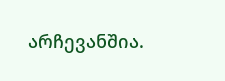არჩევანშია.